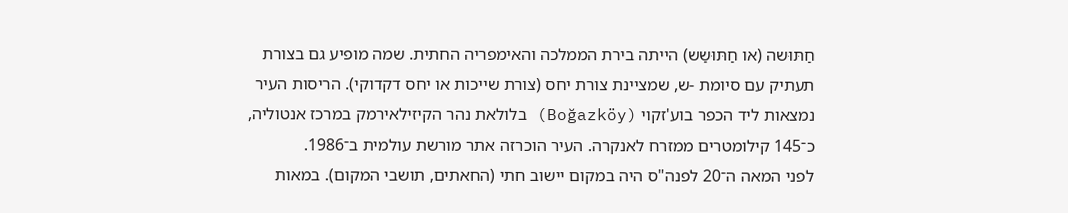חַתּוּשה (או חַתּוּשַש) הייתה בירת הממלכה והאימפריה החתית. שמה מופיע גם בצורת תעתיק עם סיומת -ש, שמציינת צורת יחס (צורת שייכות או יחס דקדוקי). הריסות העיר נמצאות ליד הכפר בוע'זקוי (Boğazköy) בלולאת נהר הקיזילאירמק במרכז אנטוליה, כ־145 קילומטרים ממזרח לאנקרה. העיר הוכרזה אתר מורשת עולמית ב־1986.
לפני המאה ה־20 לפנה"ס היה במקום יישוב חתי (החאתים, תושבי המקום). במאות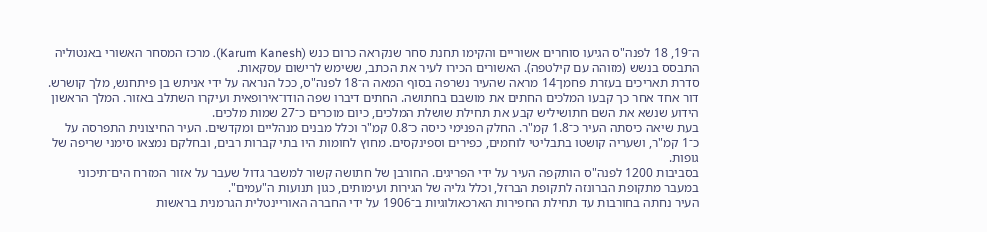ה־19, 18 לפנה"ס הגיעו סוחרים אשוריים והקימו תחנת סחר שנקראה כרום כנש (Karum Kanesh). מרכז המסחר האשורי באנטוליה התבסס בנשש (מזוהה עם קילטפה). האשורים הכירו לעיר את הכתב, ששימש לרישום עסקאות.
סדרת תאריכים בעזרת פחמן־14 מראה שהעיר נשרפה בסוף המאה ה־18 לפנה"ס, ככל הנראה על ידי אניתש בן פיתחנש, מלך קושרש. דור אחד אחר כך קבעו המלכים החתים את מושבם בחתושה. החתים דיברו שפה הודו־אירופאית ועיקרו השתלב באזור. המלך הראשון הידוע שנשא את השם חתושיליש קבע את תחילת שושלת המלכים, כיום מוכרים כ־27 שמות מלכים.
בעת שיאה כיסתה העיר כ־1.8 קמ"ר. החלק הפנימי כיסה כ־0.8 קמ"ר וכלל מבנים מנהליים ומקדשים. העיר החיצונית התפרסה על כ־1 קמ"ר, ושעריה קושטו בתבליטי לוחמים, כפירים וספינקסים. מחוץ לחומות היו בתי קברות רבים, ובחלקם נמצאו סימני שריפה של גופות.
בסביבות 1200 לפנה"ס הותקפה העיר על ידי הפריגים. החורבן של חתושה קשור למשבר גדול שעבר על אזור המזרח הים־תיכוני במעבר מתקופת הברונזה לתקופת הברזל, וכלל גליה של הגירות ועימותים, כגון תנועות ה"עמים".
העיר נחתה בחורבות עד תחילת החפירות הארכאולוגיות ב־1906 על ידי החברה האוריינטלית הגרמנית בראשות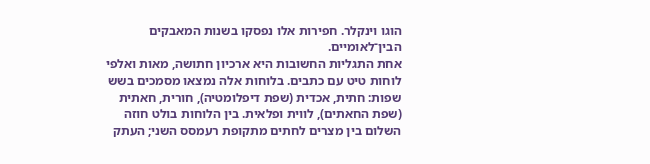הוגו וינקלר. חפירות אלו נפסקו בשנות המאבקים הבין־לאומיים.
אחת התגליות החשובות היא ארכיון חתושה, מאות ואלפי לוחות טיט עם כתבים. בלוחות אלה נמצאו מסמכים בשש שפות: חתית, אכדית (שפת דיפלומטיה), חורית, חאתית (שפת החאתים), לווית ופלאית. בין הלוחות בולט חוזה השלום בין מצרים לחתים מתקופת רעמסס השני; העתק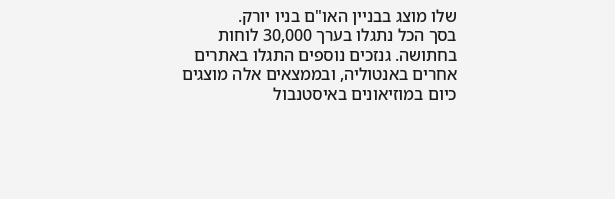שלו מוצג בבניין האו"ם בניו יורק.
בסך הכל נתגלו בערך 30,000 לוחות בחתושה. גנזכים נוספים התגלו באתרים אחרים באנטוליה, ובממצאים אלה מוצגים כיום במוזיאונים באיסטנבול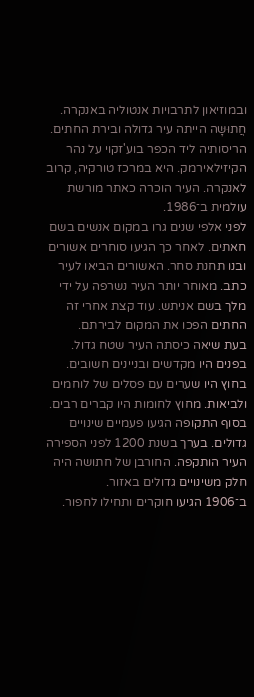ובמוזיאון לתרבויות אנטוליה באנקרה.
חֲתוּשָּה הייתה עיר גדולה ובירת החתים. הריסותיה ליד הכפר בוע'זקוי על נהר הקיזילאירמק. היא במרכז טורקיה, קרוב לאנקרה. העיר הוכרה כאתר מורשת עולמית ב־1986.
לפני אלפי שנים גרו במקום אנשים בשם חאתים. לאחר כך הגיעו סוחרים אשורים ובנו תחנת סחר. האשורים הביאו לעיר כתב. מאוחר יותר העיר נשרפה על ידי מלך בשם אניתש. עוד קצת אחרי זה החתים הפכו את המקום לבירתם.
בעת שיאה כיסתה העיר שטח גדול. בפנים היו מקדשים ובניינים חשובים. בחוץ היו שערים עם פסלים של לוחמים ולביאות. מחוץ לחומות היו קברים רבים.
בסוף התקופה הגיעו פעמיים שינויים גדולים. בערך בשנת 1200 לפני הספירה העיר הותקפה. החורבן של חתושה היה חלק משינויים גדולים באזור.
ב־1906 הגיעו חוקרים ותחילו לחפור.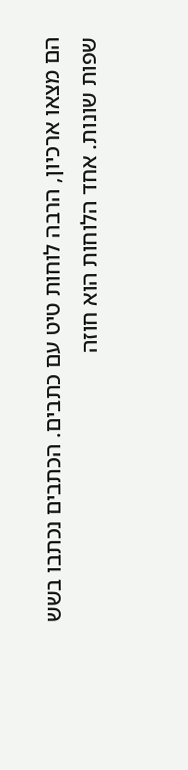הם מצאו ארכיון, הרבה לוחות טיט עם כתבים. הכתבים נכתבו בשש שפות שונות. אחד הלוחות הוא חוזה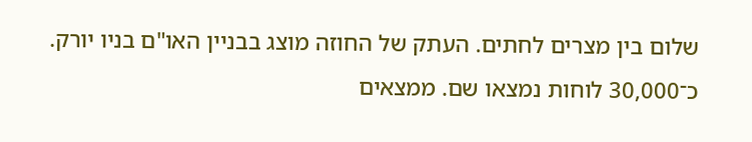שלום בין מצרים לחתים. העתק של החוזה מוצג בבניין האו"ם בניו יורק. כ־30,000 לוחות נמצאו שם. ממצאים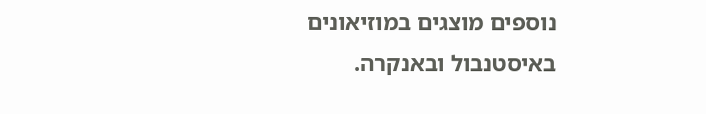נוספים מוצגים במוזיאונים באיסטנבול ובאנקרה.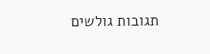תגובות גולשים